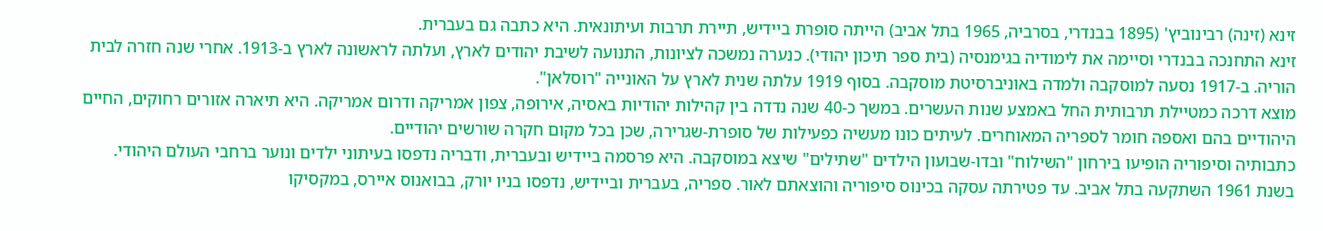זינא (זינה) רבינוביץ' (1895 בבנדרי, בסרביה, 1965 בתל אביב) הייתה סופרת ביידיש, תיירת תרבות ועיתונאית. היא כתבה גם בעברית.
זינא התחנכה בבנדרי וסיימה את לימודיה בגימנסיה (בית ספר תיכון יהודי). כנערה נמשכה לציונות, התנועה לשיבת יהודים לארץ, ועלתה לראשונה לארץ ב‑1913. אחרי שנה חזרה לבית הוריה. ב‑1917 נסעה למוסקבה ולמדה באוניברסיטת מוסקבה. בסוף 1919 עלתה שנית לארץ על האונייה "רוסלאן".
מוצא דרכה כמטיילת תרבותית החל באמצע שנות העשרים. במשך כ‑40 שנה נדדה בין קהילות יהודיות באסיה, אירופה, צפון אמריקה ודרום אמריקה. היא תיארה אזורים רחוקים, החיים היהודיים בהם ואספה חומר לספריה המאוחרים. לעיתים כונו מעשיה כפעילות של סופרת‑שגרירה, שכן בכל מקום חקרה שורשים יהודיים.
כתבותיה וסיפוריה הופיעו בירחון "השילוח" ובדו‑שבועון הילדים "שתילים" שיצא במוסקבה. היא פרסמה ביידיש ובעברית, ודבריה נדפסו בעיתוני ילדים ונוער ברחבי העולם היהודי.
בשנת 1961 השתקעה בתל אביב. עד פטירתה עסקה בכינוס סיפוריה והוצאתם לאור. ספריה, בעברית וביידיש, נדפסו בניו יורק, בבואנוס איירס, במקסיקו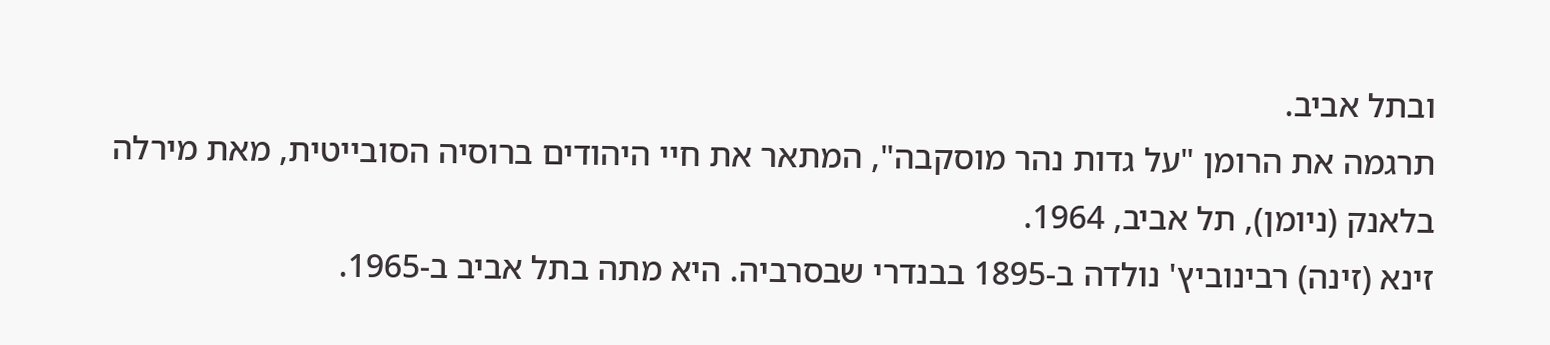ובתל אביב.
תרגמה את הרומן "על גדות נהר מוסקבה", המתאר את חיי היהודים ברוסיה הסובייטית, מאת מירלה בלאנק (ניומן), תל אביב, 1964.
זינא (זינה) רבינוביץ' נולדה ב‑1895 בבנדרי שבסרביה. היא מתה בתל אביב ב‑1965.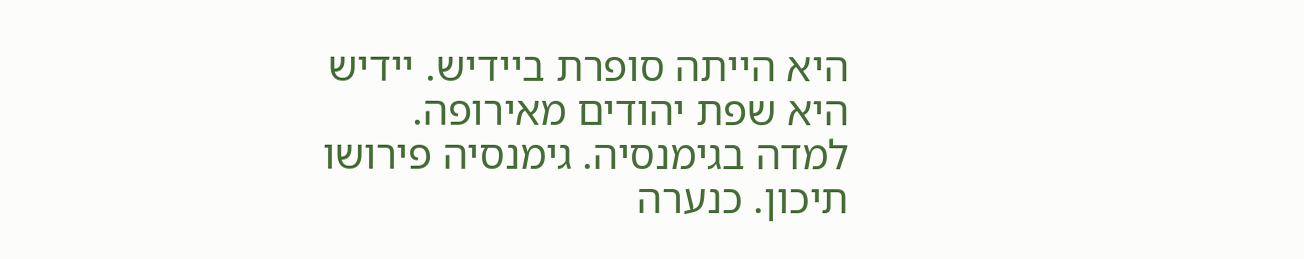היא הייתה סופרת ביידיש. יידיש היא שפת יהודים מאירופה.
למדה בגימנסיה. גימנסיה פירושו תיכון. כנערה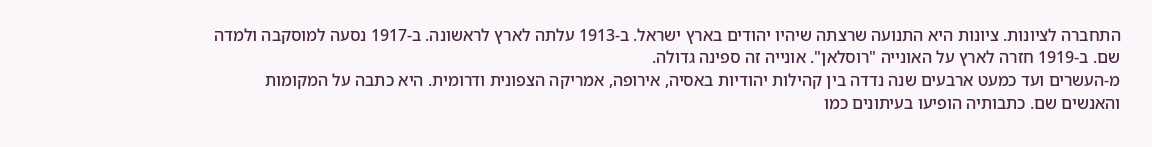התחברה לציונות. ציונות היא התנועה שרצתה שיהיו יהודים בארץ ישראל. ב‑1913 עלתה לארץ לראשונה. ב‑1917 נסעה למוסקבה ולמדה שם. ב‑1919 חזרה לארץ על האונייה "רוסלאן". אונייה זה ספינה גדולה.
מ‑העשרים ועד כמעט ארבעים שנה נדדה בין קהילות יהודיות באסיה, אירופה, אמריקה הצפונית ודרומית. היא כתבה על המקומות והאנשים שם. כתבותיה הופיעו בעיתונים כמו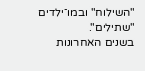"השילוח" ובמו־ילדים "שתילים".
בשנים האחרונות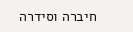חיברה וסידרה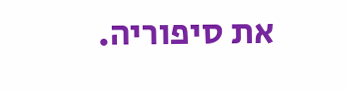את סיפוריה.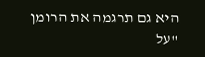היא גם תרגמה את הרומן "על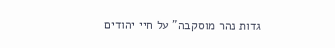גדות נהר מוסקבה" על חיי יהודים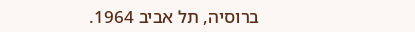ברוסיה, תל אביב 1964.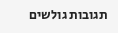תגובות גולשים